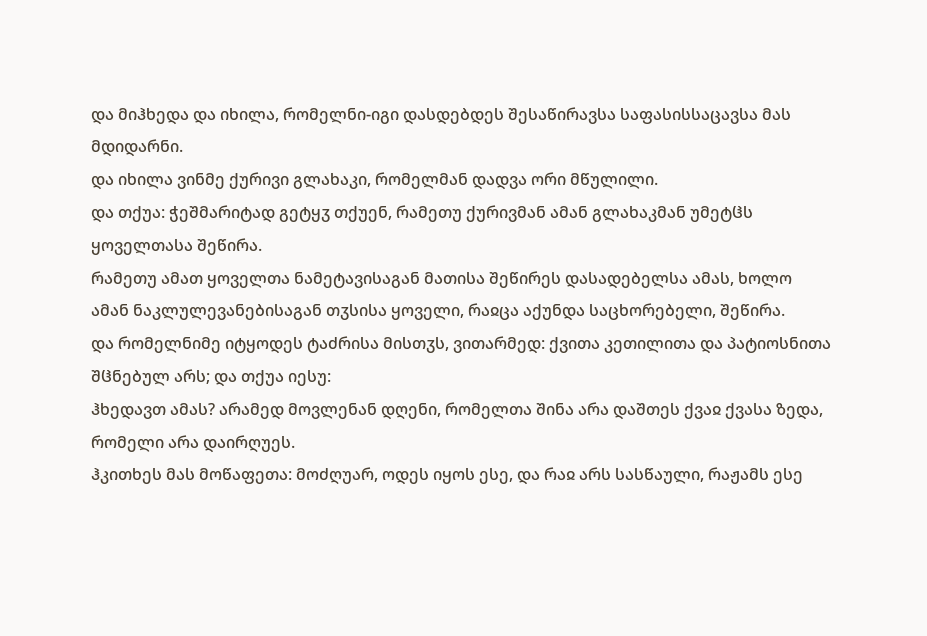და მიჰხედა და იხილა, რომელნი-იგი დასდებდეს შესაწირავსა საფასისსაცავსა მას მდიდარნი.
და იხილა ვინმე ქურივი გლახაკი, რომელმან დადვა ორი მწულილი.
და თქუა: ჭეშმარიტად გეტყჳ თქუენ, რამეთუ ქურივმან ამან გლახაკმან უმეტჱს ყოველთასა შეწირა.
რამეთუ ამათ ყოველთა ნამეტავისაგან მათისა შეწირეს დასადებელსა ამას, ხოლო ამან ნაკლულევანებისაგან თჳსისა ყოველი, რაჲცა აქუნდა საცხორებელი, შეწირა.
და რომელნიმე იტყოდეს ტაძრისა მისთჳს, ვითარმედ: ქვითა კეთილითა და პატიოსნითა შჱნებულ არს; და თქუა იესუ:
ჰხედავთ ამას? არამედ მოვლენან დღენი, რომელთა შინა არა დაშთეს ქვაჲ ქვასა ზედა, რომელი არა დაირღუეს.
ჰკითხეს მას მოწაფეთა: მოძღუარ, ოდეს იყოს ესე, და რაჲ არს სასწაული, რაჟამს ესე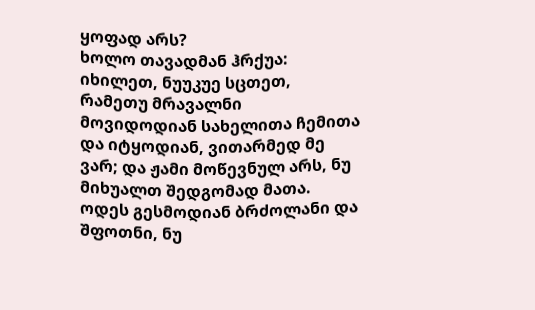ყოფად არს?
ხოლო თავადმან ჰრქუა: იხილეთ, ნუუკუე სცთეთ, რამეთუ მრავალნი მოვიდოდიან სახელითა ჩემითა და იტყოდიან, ვითარმედ მე ვარ; და ჟამი მოწევნულ არს, ნუ მიხუალთ შედგომად მათა.
ოდეს გესმოდიან ბრძოლანი და შფოთნი, ნუ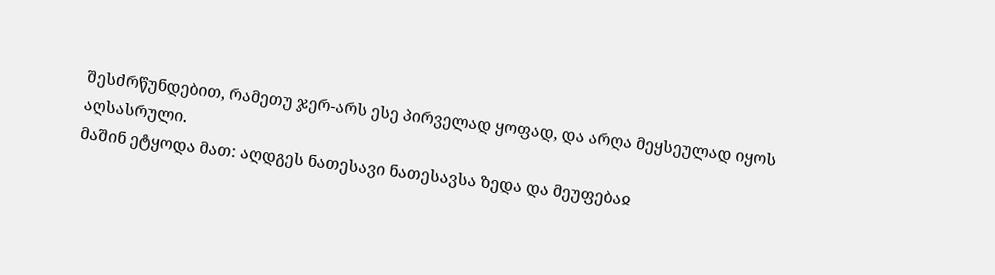შესძრწუნდებით, რამეთუ ჯერ-არს ესე პირველად ყოფად, და არღა მეყსეულად იყოს აღსასრული.
მაშინ ეტყოდა მათ: აღდგეს ნათესავი ნათესავსა ზედა და მეუფებაჲ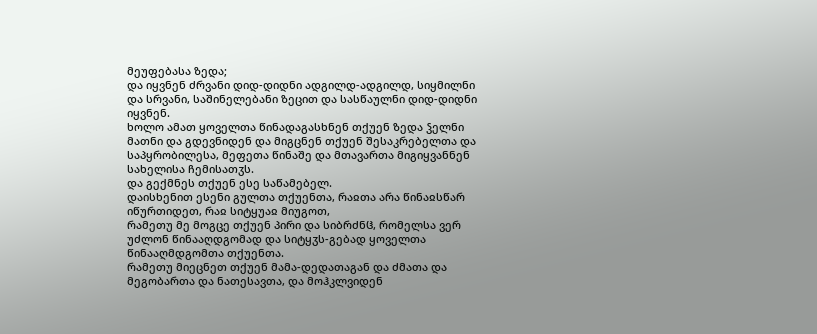მეუფებასა ზედა;
და იყვნენ ძრვანი დიდ-დიდნი ადგილდ-ადგილდ, სიყმილნი და სრვანი, საშინელებანი ზეცით და სასწაულნი დიდ-დიდნი იყვნენ.
ხოლო ამათ ყოველთა წინადაგასხნენ თქუენ ზედა ჴელნი მათნი და გდევნიდენ და მიგცნენ თქუენ შესაკრებელთა და საპყრობილესა, მეფეთა წინაშე და მთავართა მიგიყვანნენ სახელისა ჩემისათჳს.
და გექმნეს თქუენ ესე საწამებელ.
დაისხენით ესენი გულთა თქუენთა, რაჲთა არა წინაჲსწარ იწურთიდეთ, რაჲ სიტყუაჲ მიუგოთ,
რამეთუ მე მოგცე თქუენ პირი და სიბრძნჱ, რომელსა ვერ უძლონ წინააღდგომად და სიტყჳს-გებად ყოველთა წინააღმდგომთა თქუენთა.
რამეთუ მიეცნეთ თქუენ მამა-დედათაგან და ძმათა და მეგობართა და ნათესავთა, და მოჰკლვიდენ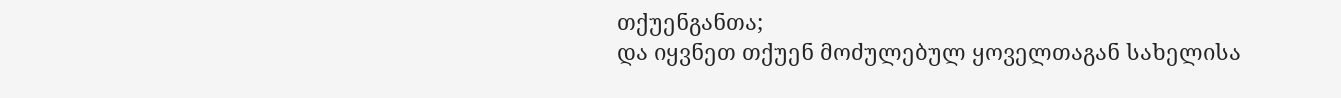თქუენგანთა;
და იყვნეთ თქუენ მოძულებულ ყოველთაგან სახელისა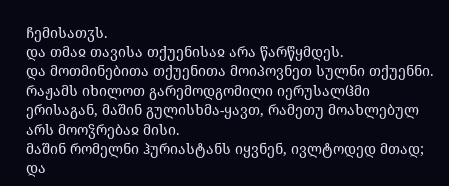ჩემისათჳს.
და თმაჲ თავისა თქუენისაჲ არა წარწყმდეს.
და მოთმინებითა თქუენითა მოიპოვნეთ სულნი თქუენნი.
რაჟამს იხილოთ გარემოდგომილი იერუსალჱმი ერისაგან, მაშინ გულისხმა-ყავთ, რამეთუ მოახლებულ არს მოოჴრებაჲ მისი.
მაშინ რომელნი ჰურიასტანს იყვნენ, ივლტოდედ მთად; და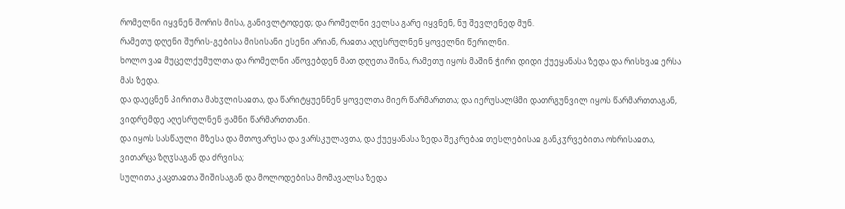რომელნი იყვნენ შორის მისა, განივლტოდედ; და რომელნი ველსა გარე იყვნენ, ნუ შევლენედ მუნ.
რამეთუ დღენი შურის-გებისა მისისანი ესენი არიან, რაჲთა აღესრულნენ ყოველნი წერილნი.
ხოლო ვაჲ მუცელქუმულთა და რომელნი აწოვებდენ მათ დღეთა შინა, რამეთუ იყოს მაშინ ჭირი დიდი ქუეყანასა ზედა და რისხვაჲ ერსა მას ზედა.
და დაეცნენ პირითა მახჳლისაჲთა, და წარიტყუენნენ ყოველთა მიერ წარმართთა; და იერუსალჱმი დათრგუნვილ იყოს წარმართთაგან, ვიდრემდე აღესრულნენ ჟამნი წარმართთანი.
და იყოს სასწაული მზესა და მთოვარესა და ვარსკულავთა, და ქუეყანასა ზედა შეკრებაჲ თესლებისაჲ განკჳრვებითა ოხრისაჲთა, ვითარცა ზღჳსაგან და ძრვისა;
სულითა კაცთაჲთა შიშისაგან და მოლოდებისა მომავალსა ზედა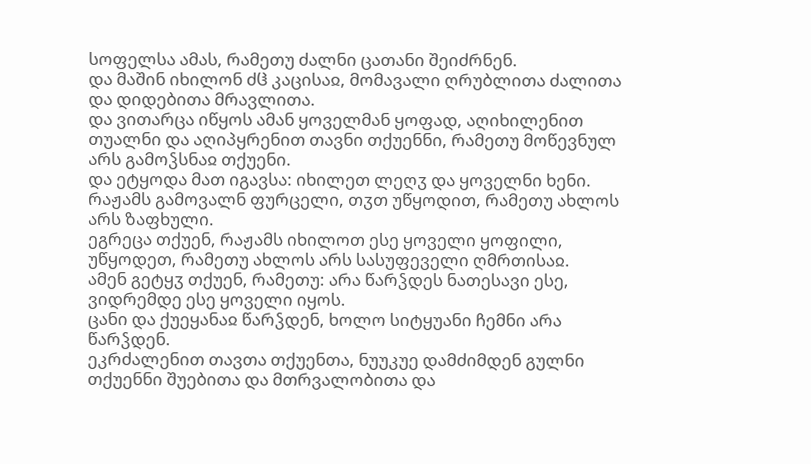სოფელსა ამას, რამეთუ ძალნი ცათანი შეიძრნენ.
და მაშინ იხილონ ძჱ კაცისაჲ, მომავალი ღრუბლითა ძალითა და დიდებითა მრავლითა.
და ვითარცა იწყოს ამან ყოველმან ყოფად, აღიხილენით თუალნი და აღიპყრენით თავნი თქუენნი, რამეთუ მოწევნულ არს გამოჴსნაჲ თქუენი.
და ეტყოდა მათ იგავსა: იხილეთ ლეღჳ და ყოველნი ხენი.
რაჟამს გამოვალნ ფურცელი, თჳთ უწყოდით, რამეთუ ახლოს არს ზაფხული.
ეგრეცა თქუენ, რაჟამს იხილოთ ესე ყოველი ყოფილი, უწყოდეთ, რამეთუ ახლოს არს სასუფეველი ღმრთისაჲ.
ამენ გეტყჳ თქუენ, რამეთუ: არა წარჴდეს ნათესავი ესე, ვიდრემდე ესე ყოველი იყოს.
ცანი და ქუეყანაჲ წარჴდენ, ხოლო სიტყუანი ჩემნი არა წარჴდენ.
ეკრძალენით თავთა თქუენთა, ნუუკუე დამძიმდენ გულნი თქუენნი შუებითა და მთრვალობითა და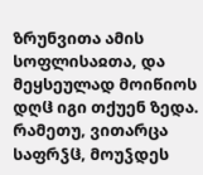ზრუნვითა ამის სოფლისაჲთა, და მეყსეულად მოიწიოს დღჱ იგი თქუენ ზედა.
რამეთუ, ვითარცა საფრჴჱ, მოუჴდეს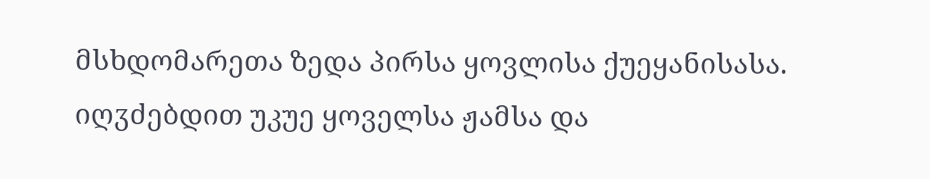მსხდომარეთა ზედა პირსა ყოვლისა ქუეყანისასა.
იღჳძებდით უკუე ყოველსა ჟამსა და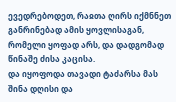ევედრებოდეთ, რაჲთა ღირს იქმნნეთ განრინებად ამის ყოვლისაგან, რომელი ყოფად არს, და დადგომად წინაშე ძისა კაცისა.
და იყოფოდა თავადი ტაძარსა მას შინა დღისი და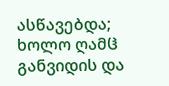ასწავებდა; ხოლო ღამჱ განვიდის და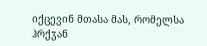იქცევინ მთასა მას, რომელსა ჰრქჳან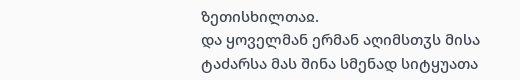ზეთისხილთაჲ.
და ყოველმან ერმან აღიმსთჳს მისა ტაძარსა მას შინა სმენად სიტყუათა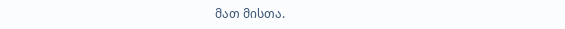მათ მისთა.